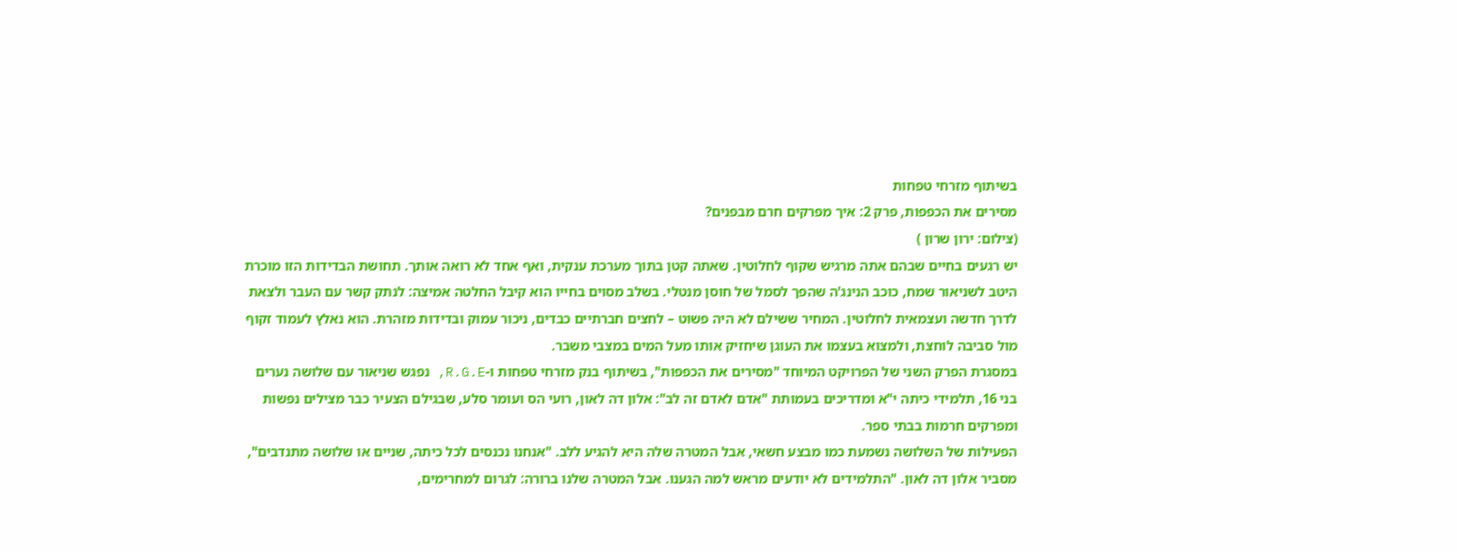בשיתוף מזרחי טפחות
מסירים את הכפפות, פרק 2: איך מפרקים חרם מבפנים?
(צילום: ירון שרון )
יש רגעים בחיים שבהם אתה מרגיש שקוף לחלוטין. שאתה קטן בתוך מערכת ענקית, ואף אחד לא רואה אותך. תחושת הבדידות הזו מוכרת היטב לשניאור שמח, כוכב הנינג'ה שהפך לסמל של חוסן מנטלי. בשלב מסוים בחייו הוא קיבל החלטה אמיצה: לנתק קשר עם העבר ולצאת לדרך חדשה ועצמאית לחלוטין. המחיר ששילם לא היה פשוט – לחצים חברתיים כבדים, ניכור עמוק ובדידות מזהרת. הוא נאלץ לעמוד זקוף מול סביבה לוחצת, ולמצוא בעצמו את העוגן שיחזיק אותו מעל המים במצבי משבר.
במסגרת הפרק השני של הפרויקט המיוחד "מסירים את הכפפות", בשיתוף בנק מזרחי טפחות ו-R.G.E, נפגש שניאור עם שלושה נערים בני 16, תלמידי כיתה י"א ומדריכים בעמותת "אדם לאדם זה לב": אלון דה לאון, רועי הס ועומר סלע, שבגילם הצעיר כבר מצילים נפשות ומפרקים חרמות בבתי ספר.
הפעילות של השלושה נשמעת כמו מבצע חשאי, אבל המטרה שלה היא להגיע ללב. "אנחנו נכנסים לכל כיתה, שניים או שלושה מתנדבים", מסביר אלון דה לאון. "התלמידים לא יודעים מראש למה הגענו. אבל המטרה שלנו ברורה: לגרום למחרימים,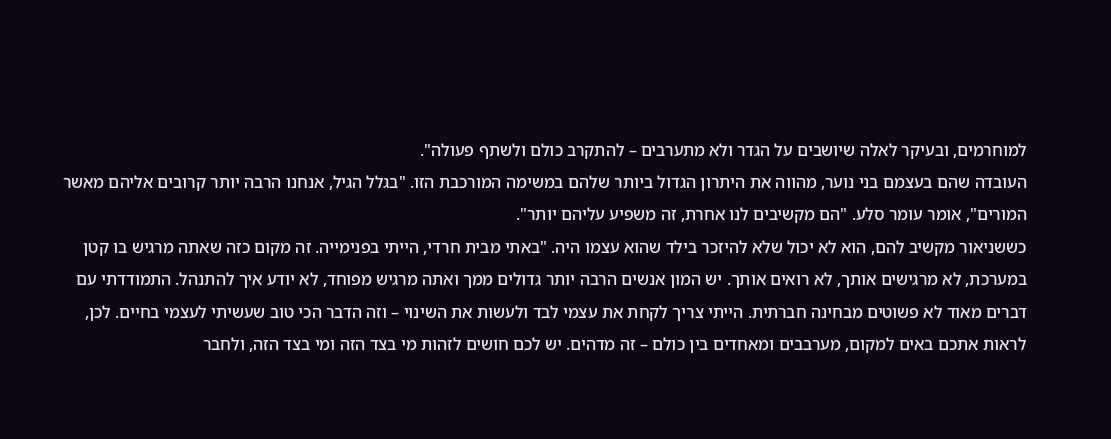למוחרמים, ובעיקר לאלה שיושבים על הגדר ולא מתערבים – להתקרב כולם ולשתף פעולה".
העובדה שהם בעצמם בני נוער, מהווה את היתרון הגדול ביותר שלהם במשימה המורכבת הזו. "בגלל הגיל, אנחנו הרבה יותר קרובים אליהם מאשר המורים", אומר עומר סלע. "הם מקשיבים לנו אחרת, זה משפיע עליהם יותר".
כששניאור מקשיב להם, הוא לא יכול שלא להיזכר בילד שהוא עצמו היה. "באתי מבית חרדי, הייתי בפנימייה. זה מקום כזה שאתה מרגיש בו קטן במערכת, לא מרגישים אותך, לא רואים אותך. יש המון אנשים הרבה יותר גדולים ממך ואתה מרגיש מפוחד, לא יודע איך להתנהל. התמודדתי עם דברים מאוד לא פשוטים מבחינה חברתית. הייתי צריך לקחת את עצמי לבד ולעשות את השינוי – וזה הדבר הכי טוב שעשיתי לעצמי בחיים. לכן, לראות אתכם באים למקום, מערבבים ומאחדים בין כולם – זה מדהים. יש לכם חושים לזהות מי בצד הזה ומי בצד הזה, ולחבר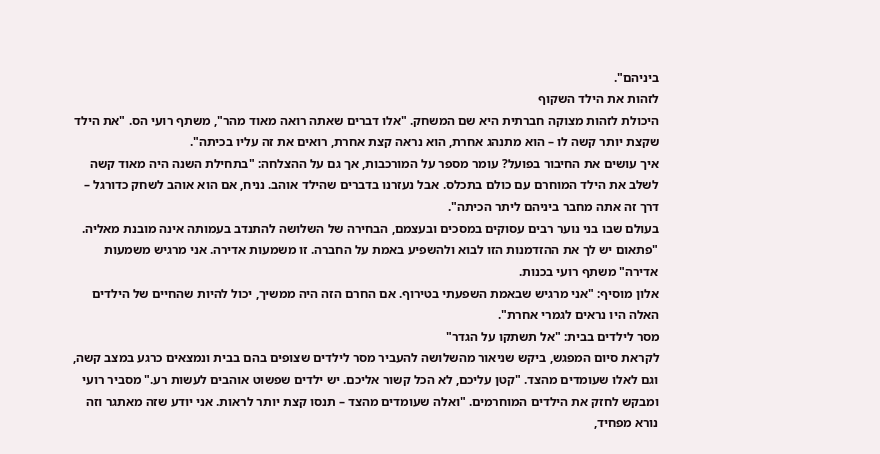ביניהם".
לזהות את הילד השקוף
היכולת לזהות מצוקה חברתית היא שם המשחק. "אלו דברים שאתה רואה מאוד מהר", משתף רועי הס. "את הילד שקצת יותר קשה לו – הוא מתנהג אחרת, הוא נראה קצת אחרת, רואים את זה עליו בכיתה".
איך עושים את החיבור בפועל? עומר מספר על המורכבות, אך גם על ההצלחה: "בתחילת השנה היה מאוד קשה לשלב את הילד המוחרם עם כולם בתכלס. אבל נעזרנו בדברים שהילד אוהב. נניח, אם הוא אוהב לשחק כדורגל – דרך זה אתה מחבר ביניהם ליתר הכיתה".
בעולם שבו בני נוער רבים עסוקים במסכים ובעצמם, הבחירה של השלושה להתנדב בעמותה אינה מובנת מאליה. "פתאום יש לך את ההזדמנות הזו לבוא ולהשפיע באמת על החברה. זו משמעות אדירה. אני מרגיש משמעות אדירה" משתף רועי בכנות.
אלון מוסיף: "אני מרגיש שבאמת השפעתי בטירוף. אם החרם הזה היה ממשיך, יכול להיות שהחיים של הילדים האלה היו נראים לגמרי אחרת".
מסר לילדים בבית: "אל תשתקו על הגדר"
לקראת סיום המפגש, ביקש שניאור מהשלושה להעביר מסר לילדים שצופים בהם בבית ונמצאים כרגע במצב קשה, וגם לאלו שעומדים מהצד. "קטן עליכם, לא הכל קשור אליכם. יש ילדים שפשוט אוהבים לעשות רע." מסביר רועי ומבקש לחזק את הילדים המוחרמים. "ואלה שעומדים מהצד – תנסו קצת יותר לראות. אני יודע שזה מאתגר וזה נורא מפחיד,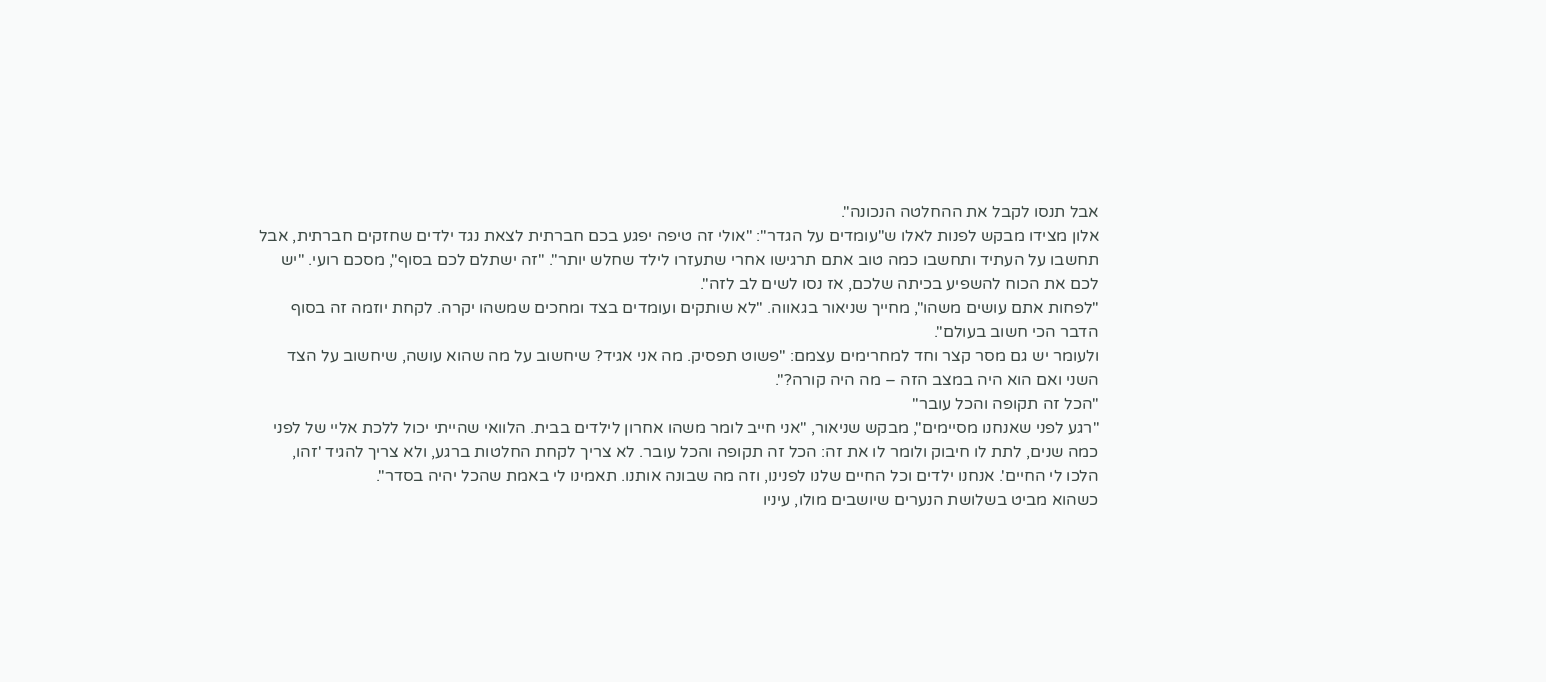אבל תנסו לקבל את ההחלטה הנכונה".
אלון מצידו מבקש לפנות לאלו ש"עומדים על הגדר": "אולי זה טיפה יפגע בכם חברתית לצאת נגד ילדים שחזקים חברתית, אבל תחשבו על העתיד ותחשבו כמה טוב אתם תרגישו אחרי שתעזרו לילד שחלש יותר". "זה ישתלם לכם בסוף", מסכם רועי. "יש לכם את הכוח להשפיע בכיתה שלכם, אז נסו לשים לב לזה".
"לפחות אתם עושים משהו", מחייך שניאור בגאווה. "לא שותקים ועומדים בצד ומחכים שמשהו יקרה. לקחת יוזמה זה בסוף הדבר הכי חשוב בעולם".
ולעומר יש גם מסר קצר וחד למחרימים עצמם: "פשוט תפסיק. מה אני אגיד? שיחשוב על מה שהוא עושה, שיחשוב על הצד השני ואם הוא היה במצב הזה – מה היה קורה?".
"הכל זה תקופה והכל עובר"
"רגע לפני שאנחנו מסיימים", מבקש שניאור, "אני חייב לומר משהו אחרון לילדים בבית. הלוואי שהייתי יכול ללכת אליי של לפני כמה שנים, לתת לו חיבוק ולומר לו את זה: הכל זה תקופה והכל עובר. לא צריך לקחת החלטות ברגע, ולא צריך להגיד 'זהו, הלכו לי החיים'. אנחנו ילדים וכל החיים שלנו לפנינו, וזה מה שבונה אותנו. תאמינו לי באמת שהכל יהיה בסדר".
כשהוא מביט בשלושת הנערים שיושבים מולו, עיניו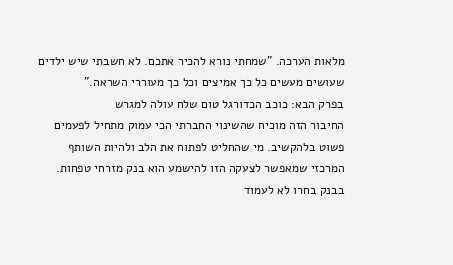מלאות הערכה. "שמחתי נורא להכיר אתכם. לא חשבתי שיש ילדים שעושים מעשים כל כך אמיצים וכל כך מעוררי השראה."
בפרק הבא: כוכב הכדורגל טום שלח עולה למגרש
החיבור הזה מוכיח שהשינוי החברתי הכי עמוק מתחיל לפעמים פשוט בלהקשיב. מי שהחליט לפתוח את הלב ולהיות השותף המרכזי שמאפשר לצעקה הזו להישמע הוא בנק מזרחי טפחות. בבנק בחרו לא לעמוד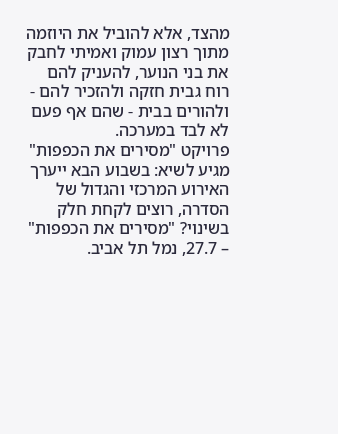מהצד, אלא להוביל את היוזמה מתוך רצון עמוק ואמיתי לחבק את בני הנוער, להעניק להם רוח גבית חזקה ולהזכיר להם - ולהורים בבית - שהם אף פעם לא לבד במערכה.
פרויקט "מסירים את הכפפות" מגיע לשיא: בשבוע הבא ייערך האירוע המרכזי והגדול של הסדרה, רוצים לקחת חלק בשינוי? "מסירים את הכפפות" – 27.7, נמל תל אביב.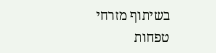בשיתוף מזרחי טפחות